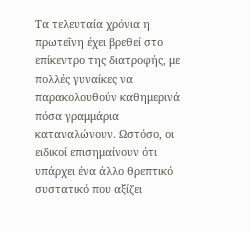Τα τελευταία χρόνια η πρωτεΐνη έχει βρεθεί στο επίκεντρο της διατροφής, με πολλές γυναίκες να παρακολουθούν καθημερινά πόσα γραμμάρια καταναλώνουν. Ωστόσο, οι ειδικοί επισημαίνουν ότι υπάρχει ένα άλλο θρεπτικό συστατικό που αξίζει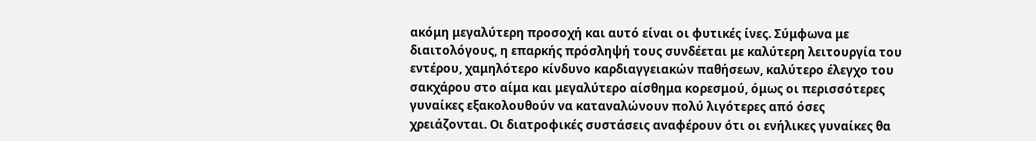ακόμη μεγαλύτερη προσοχή και αυτό είναι οι φυτικές ίνες. Σύμφωνα με διαιτολόγους, η επαρκής πρόσληψή τους συνδέεται με καλύτερη λειτουργία του εντέρου, χαμηλότερο κίνδυνο καρδιαγγειακών παθήσεων, καλύτερο έλεγχο του σακχάρου στο αίμα και μεγαλύτερο αίσθημα κορεσμού, όμως οι περισσότερες γυναίκες εξακολουθούν να καταναλώνουν πολύ λιγότερες από όσες χρειάζονται. Οι διατροφικές συστάσεις αναφέρουν ότι οι ενήλικες γυναίκες θα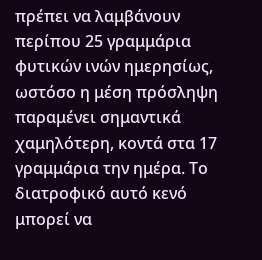πρέπει να λαμβάνουν περίπου 25 γραμμάρια φυτικών ινών ημερησίως, ωστόσο η μέση πρόσληψη παραμένει σημαντικά χαμηλότερη, κοντά στα 17 γραμμάρια την ημέρα. Το διατροφικό αυτό κενό μπορεί να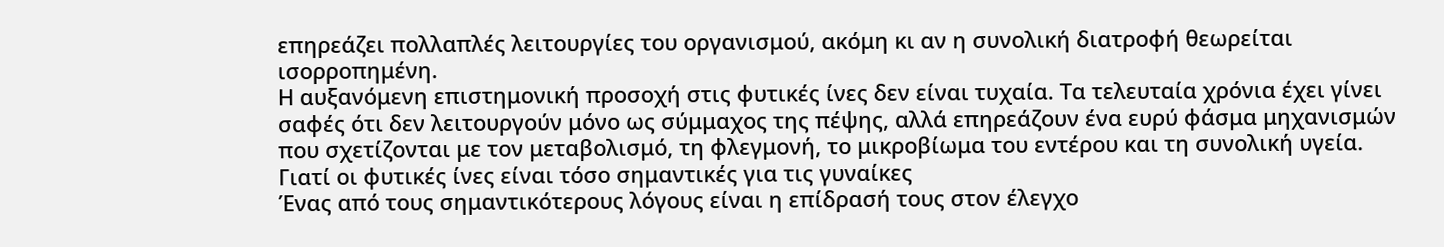επηρεάζει πολλαπλές λειτουργίες του οργανισμού, ακόμη κι αν η συνολική διατροφή θεωρείται ισορροπημένη.
Η αυξανόμενη επιστημονική προσοχή στις φυτικές ίνες δεν είναι τυχαία. Τα τελευταία χρόνια έχει γίνει σαφές ότι δεν λειτουργούν μόνο ως σύμμαχος της πέψης, αλλά επηρεάζουν ένα ευρύ φάσμα μηχανισμών που σχετίζονται με τον μεταβολισμό, τη φλεγμονή, το μικροβίωμα του εντέρου και τη συνολική υγεία.
Γιατί οι φυτικές ίνες είναι τόσο σημαντικές για τις γυναίκες
Ένας από τους σημαντικότερους λόγους είναι η επίδρασή τους στον έλεγχο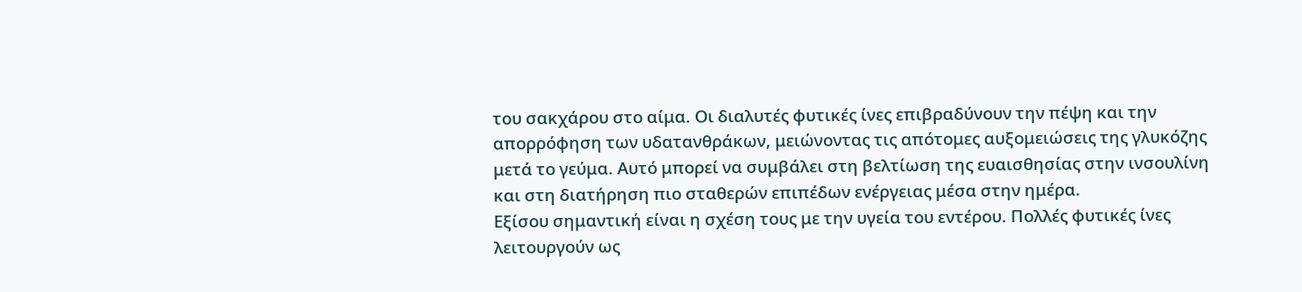του σακχάρου στο αίμα. Οι διαλυτές φυτικές ίνες επιβραδύνουν την πέψη και την απορρόφηση των υδατανθράκων, μειώνοντας τις απότομες αυξομειώσεις της γλυκόζης μετά το γεύμα. Αυτό μπορεί να συμβάλει στη βελτίωση της ευαισθησίας στην ινσουλίνη και στη διατήρηση πιο σταθερών επιπέδων ενέργειας μέσα στην ημέρα.
Εξίσου σημαντική είναι η σχέση τους με την υγεία του εντέρου. Πολλές φυτικές ίνες λειτουργούν ως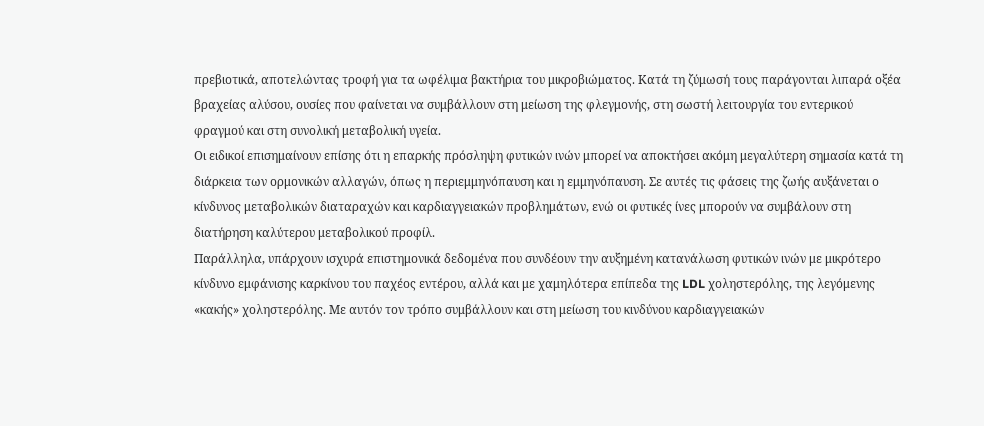πρεβιοτικά, αποτελώντας τροφή για τα ωφέλιμα βακτήρια του μικροβιώματος. Κατά τη ζύμωσή τους παράγονται λιπαρά οξέα βραχείας αλύσου, ουσίες που φαίνεται να συμβάλλουν στη μείωση της φλεγμονής, στη σωστή λειτουργία του εντερικού φραγμού και στη συνολική μεταβολική υγεία.
Οι ειδικοί επισημαίνουν επίσης ότι η επαρκής πρόσληψη φυτικών ινών μπορεί να αποκτήσει ακόμη μεγαλύτερη σημασία κατά τη διάρκεια των ορμονικών αλλαγών, όπως η περιεμμηνόπαυση και η εμμηνόπαυση. Σε αυτές τις φάσεις της ζωής αυξάνεται ο κίνδυνος μεταβολικών διαταραχών και καρδιαγγειακών προβλημάτων, ενώ οι φυτικές ίνες μπορούν να συμβάλουν στη διατήρηση καλύτερου μεταβολικού προφίλ.
Παράλληλα, υπάρχουν ισχυρά επιστημονικά δεδομένα που συνδέουν την αυξημένη κατανάλωση φυτικών ινών με μικρότερο κίνδυνο εμφάνισης καρκίνου του παχέος εντέρου, αλλά και με χαμηλότερα επίπεδα της LDL χοληστερόλης, της λεγόμενης «κακής» χοληστερόλης. Με αυτόν τον τρόπο συμβάλλουν και στη μείωση του κινδύνου καρδιαγγειακών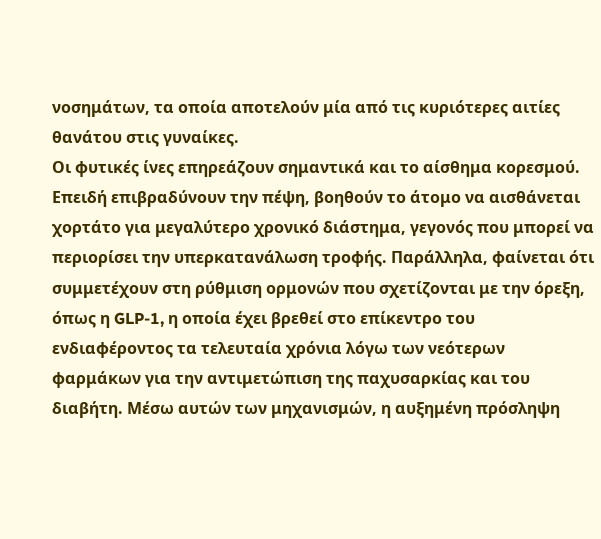νοσημάτων, τα οποία αποτελούν μία από τις κυριότερες αιτίες θανάτου στις γυναίκες.
Οι φυτικές ίνες επηρεάζουν σημαντικά και το αίσθημα κορεσμού. Επειδή επιβραδύνουν την πέψη, βοηθούν το άτομο να αισθάνεται χορτάτο για μεγαλύτερο χρονικό διάστημα, γεγονός που μπορεί να περιορίσει την υπερκατανάλωση τροφής. Παράλληλα, φαίνεται ότι συμμετέχουν στη ρύθμιση ορμονών που σχετίζονται με την όρεξη, όπως η GLP-1, η οποία έχει βρεθεί στο επίκεντρο του ενδιαφέροντος τα τελευταία χρόνια λόγω των νεότερων φαρμάκων για την αντιμετώπιση της παχυσαρκίας και του διαβήτη. Μέσω αυτών των μηχανισμών, η αυξημένη πρόσληψη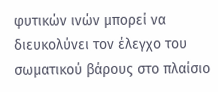φυτικών ινών μπορεί να διευκολύνει τον έλεγχο του σωματικού βάρους στο πλαίσιο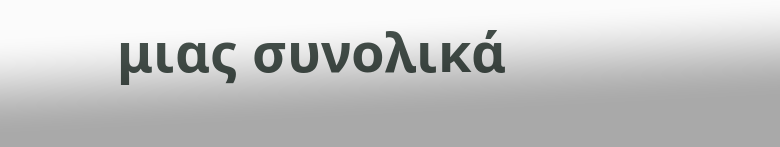μιας συνολικά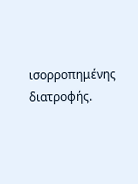ισορροπημένης διατροφής.